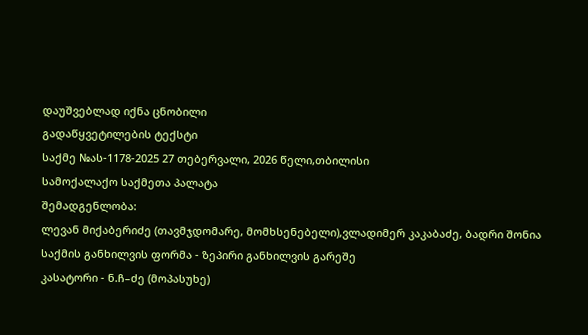დაუშვებლად იქნა ცნობილი
გადაწყვეტილების ტექსტი
საქმე №ას-1178-2025 27 თებერვალი, 2026 წელი,თბილისი
სამოქალაქო საქმეთა პალატა
შემადგენლობა:
ლევან მიქაბერიძე (თავმჯდომარე, მომხსენებელი),ვლადიმერ კაკაბაძე, ბადრი შონია
საქმის განხილვის ფორმა - ზეპირი განხილვის გარეშე
კასატორი - ნ.ჩ–ძე (მოპასუხე)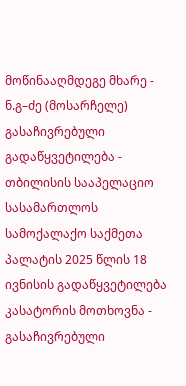მოწინააღმდეგე მხარე - ნ.გ–ძე (მოსარჩელე)
გასაჩივრებული გადაწყვეტილება - თბილისის სააპელაციო სასამართლოს სამოქალაქო საქმეთა პალატის 2025 წლის 18 ივნისის გადაწყვეტილება
კასატორის მოთხოვნა - გასაჩივრებული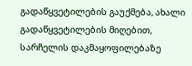გადაწყვეტილების გაუქმება, ახალი გადაწყვეტილების მიღებით, სარჩელის დაკმაყოფილებაზე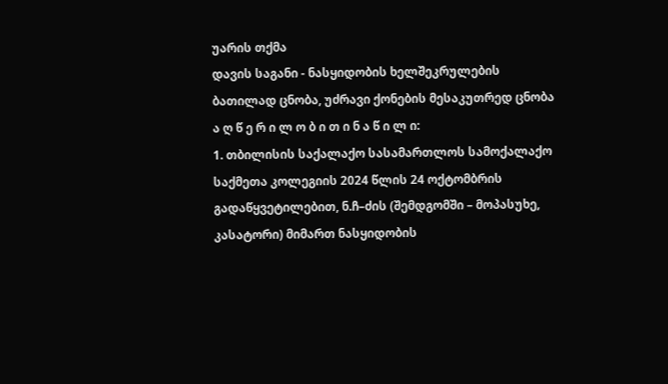უარის თქმა
დავის საგანი - ნასყიდობის ხელშეკრულების ბათილად ცნობა, უძრავი ქონების მესაკუთრედ ცნობა
ა ღ წ ე რ ი ლ ო ბ ი თ ი ნ ა წ ი ლ ი:
1. თბილისის საქალაქო სასამართლოს სამოქალაქო საქმეთა კოლეგიის 2024 წლის 24 ოქტომბრის გადაწყვეტილებით, ნ.ჩ–ძის (შემდგომში – მოპასუხე, კასატორი) მიმართ ნასყიდობის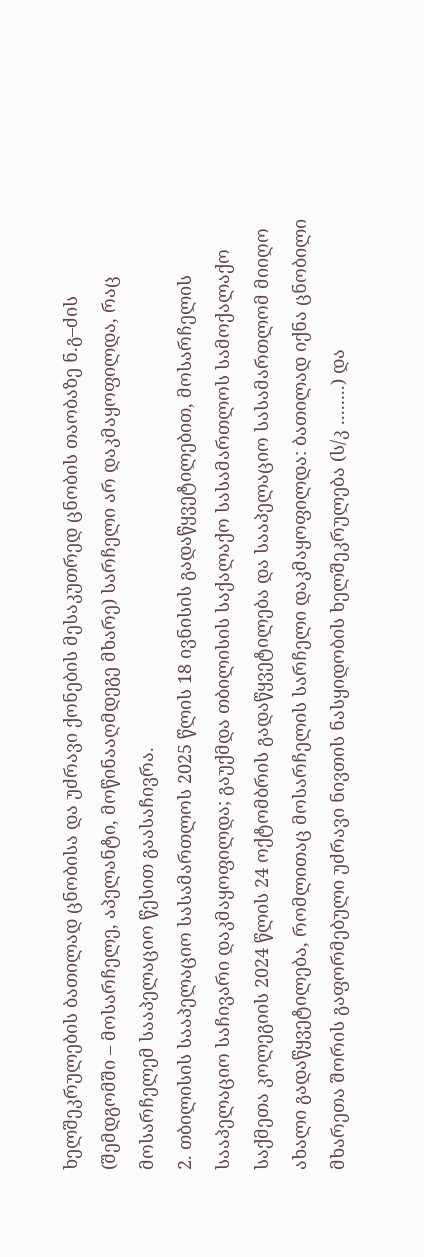ხელშეკრულების ბათილად ცნობისა და უძრავი ქონების მესაკუთრედ ცნობის თაობაზე ნ.გ–ძის (შემდგომში – მოსარჩელე, აპელანტი, მოწინააღმდეგე მხარე) სარჩელი არ დაკმაყოფილდა, რაც მოსარჩელემ სააპელაციო წესით გაასაჩივრა.
2. თბილისის სააპელაციო სასამართლოს 2025 წლის 18 ივნისის გადაწყვეტილებით, მოსარჩელის სააპელაციო საჩივარი დაკმაყოფილდა; გაუქმდა თბილისის საქალაქო სასამართლოს სამოქალაქო საქმეთა კოლეგიის 2024 წლის 24 ოქტომბრის გადაწყვეტილება და სააპელაციო სასამართლომ მიიღო ახალი გადაწყვეტილება, რომლითაც მოსარჩელის სარჩელი დაკმაყოფილდა: ბათილად იქნა ცნობილი მხარეთა შორის გაფორმებული უძრავი ნივთის ნასყიდობის ხელშეკრულება (ს/კ ........) და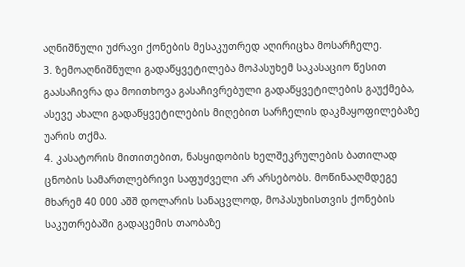აღნიშნული უძრავი ქონების მესაკუთრედ აღირიცხა მოსარჩელე.
3. ზემოაღნიშნული გადაწყვეტილება მოპასუხემ საკასაციო წესით გაასაჩივრა და მოითხოვა გასაჩივრებული გადაწყვეტილების გაუქმება, ასევე ახალი გადაწყვეტილების მიღებით სარჩელის დაკმაყოფილებაზე უარის თქმა.
4. კასატორის მითითებით, ნასყიდობის ხელშეკრულების ბათილად ცნობის სამართლებრივი საფუძველი არ არსებობს. მოწინააღმდეგე მხარემ 40 000 აშშ დოლარის სანაცვლოდ, მოპასუხისთვის ქონების საკუთრებაში გადაცემის თაობაზე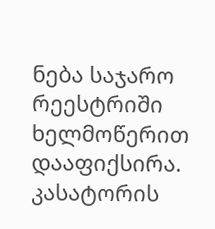ნება საჯარო რეესტრიში ხელმოწერით დააფიქსირა. კასატორის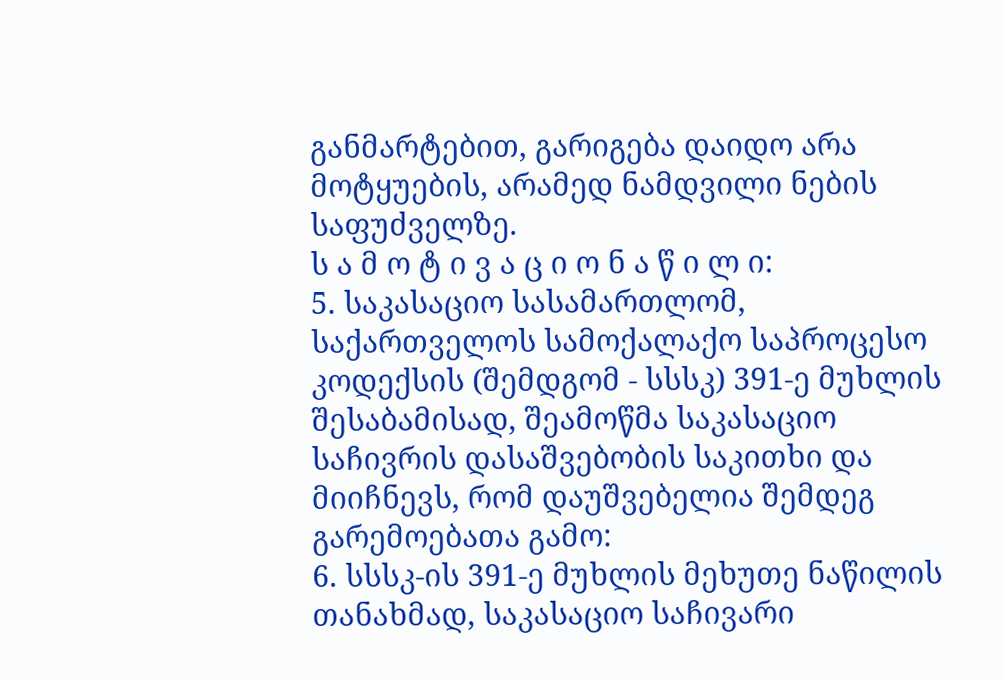განმარტებით, გარიგება დაიდო არა მოტყუების, არამედ ნამდვილი ნების საფუძველზე.
ს ა მ ო ტ ი ვ ა ც ი ო ნ ა წ ი ლ ი:
5. საკასაციო სასამართლომ, საქართველოს სამოქალაქო საპროცესო კოდექსის (შემდგომ - სსსკ) 391-ე მუხლის შესაბამისად, შეამოწმა საკასაციო საჩივრის დასაშვებობის საკითხი და მიიჩნევს, რომ დაუშვებელია შემდეგ გარემოებათა გამო:
6. სსსკ-ის 391-ე მუხლის მეხუთე ნაწილის თანახმად, საკასაციო საჩივარი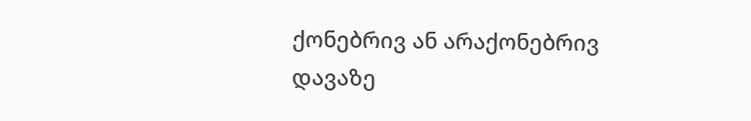ქონებრივ ან არაქონებრივ დავაზე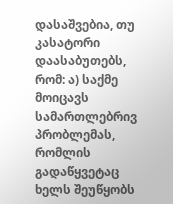დასაშვებია, თუ კასატორი დაასაბუთებს, რომ: ა) საქმე მოიცავს სამართლებრივ პრობლემას, რომლის გადაწყვეტაც ხელს შეუწყობს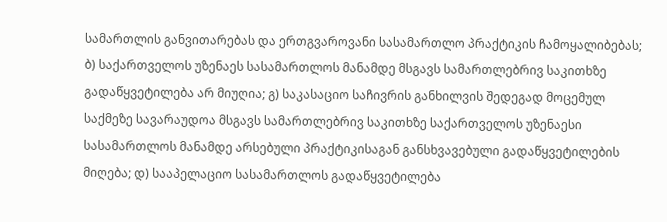სამართლის განვითარებას და ერთგვაროვანი სასამართლო პრაქტიკის ჩამოყალიბებას; ბ) საქართველოს უზენაეს სასამართლოს მანამდე მსგავს სამართლებრივ საკითხზე გადაწყვეტილება არ მიუღია; გ) საკასაციო საჩივრის განხილვის შედეგად მოცემულ საქმეზე სავარაუდოა მსგავს სამართლებრივ საკითხზე საქართველოს უზენაესი სასამართლოს მანამდე არსებული პრაქტიკისაგან განსხვავებული გადაწყვეტილების მიღება; დ) სააპელაციო სასამართლოს გადაწყვეტილება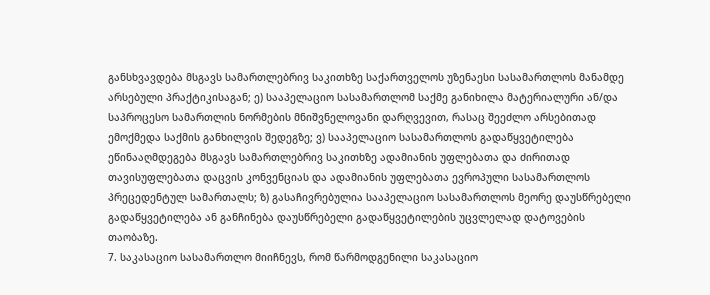განსხვავდება მსგავს სამართლებრივ საკითხზე საქართველოს უზენაესი სასამართლოს მანამდე არსებული პრაქტიკისაგან; ე) სააპელაციო სასამართლომ საქმე განიხილა მატერიალური ან/და საპროცესო სამართლის ნორმების მნიშვნელოვანი დარღვევით, რასაც შეეძლო არსებითად ემოქმედა საქმის განხილვის შედეგზე; ვ) სააპელაციო სასამართლოს გადაწყვეტილება ეწინააღმდეგება მსგავს სამართლებრივ საკითხზე ადამიანის უფლებათა და ძირითად თავისუფლებათა დაცვის კონვენციას და ადამიანის უფლებათა ევროპული სასამართლოს პრეცედენტულ სამართალს; ზ) გასაჩივრებულია სააპელაციო სასამართლოს მეორე დაუსწრებელი გადაწყვეტილება ან განჩინება დაუსწრებელი გადაწყვეტილების უცვლელად დატოვების თაობაზე.
7. საკასაციო სასამართლო მიიჩნევს, რომ წარმოდგენილი საკასაციო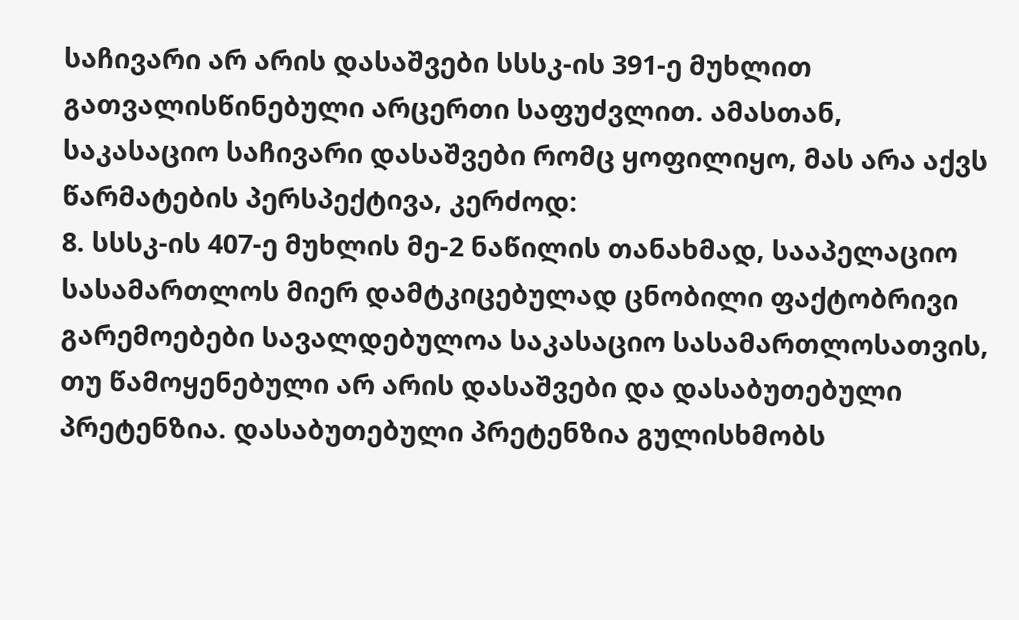საჩივარი არ არის დასაშვები სსსკ-ის 391-ე მუხლით გათვალისწინებული არცერთი საფუძვლით. ამასთან, საკასაციო საჩივარი დასაშვები რომც ყოფილიყო, მას არა აქვს წარმატების პერსპექტივა, კერძოდ:
8. სსსკ-ის 407-ე მუხლის მე-2 ნაწილის თანახმად, სააპელაციო სასამართლოს მიერ დამტკიცებულად ცნობილი ფაქტობრივი გარემოებები სავალდებულოა საკასაციო სასამართლოსათვის, თუ წამოყენებული არ არის დასაშვები და დასაბუთებული პრეტენზია. დასაბუთებული პრეტენზია გულისხმობს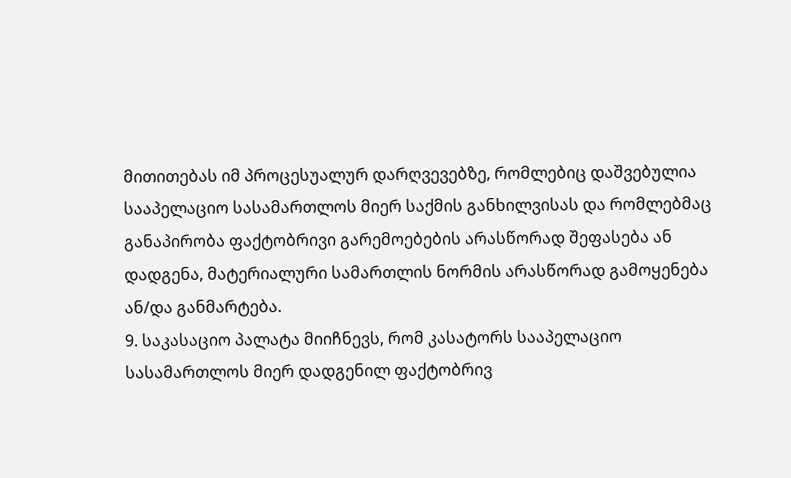მითითებას იმ პროცესუალურ დარღვევებზე, რომლებიც დაშვებულია სააპელაციო სასამართლოს მიერ საქმის განხილვისას და რომლებმაც განაპირობა ფაქტობრივი გარემოებების არასწორად შეფასება ან დადგენა, მატერიალური სამართლის ნორმის არასწორად გამოყენება ან/და განმარტება.
9. საკასაციო პალატა მიიჩნევს, რომ კასატორს სააპელაციო სასამართლოს მიერ დადგენილ ფაქტობრივ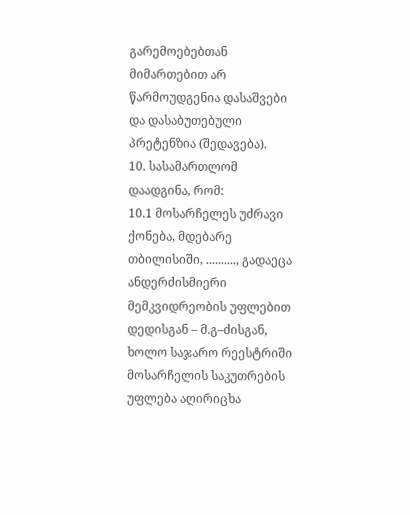გარემოებებთან მიმართებით არ წარმოუდგენია დასაშვები და დასაბუთებული პრეტენზია (შედავება).
10. სასამართლომ დაადგინა, რომ:
10.1 მოსარჩელეს უძრავი ქონება, მდებარე თბილისიში, .........., გადაეცა ანდერძისმიერი მემკვიდრეობის უფლებით დედისგან – მ.გ–ძისგან, ხოლო საჯარო რეესტრიში მოსარჩელის საკუთრების უფლება აღირიცხა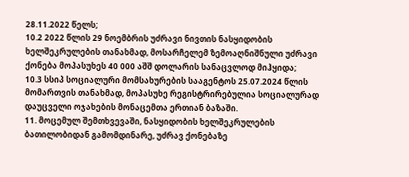28.11.2022 წელს;
10.2 2022 წლის 29 ნოემბრის უძრავი ნივთის ნასყიდობის ხელშეკრულების თანახმად, მოსარჩელემ ზემოაღნიშნული უძრავი ქონება მოპასუხეს 40 000 აშშ დოლარის სანაცვლოდ მიჰყიდა;
10.3 სსიპ სოციალური მომსახურების სააგენტოს 25.07.2024 წლის მომართვის თანახმად, მოპასუხე რეგისტრირებულია სოციალურად დაუცველი ოჯახების მონაცემთა ერთიან ბაზაში.
11. მოცემულ შემთხვევაში, ნასყიდობის ხელშეკრულების ბათილობიდან გამომდინარე, უძრავ ქონებაზე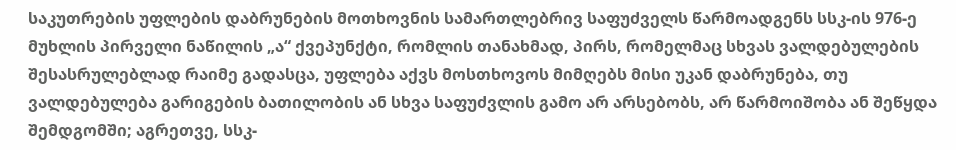საკუთრების უფლების დაბრუნების მოთხოვნის სამართლებრივ საფუძველს წარმოადგენს სსკ-ის 976-ე მუხლის პირველი ნაწილის „ა“ ქვეპუნქტი, რომლის თანახმად, პირს, რომელმაც სხვას ვალდებულების შესასრულებლად რაიმე გადასცა, უფლება აქვს მოსთხოვოს მიმღებს მისი უკან დაბრუნება, თუ ვალდებულება გარიგების ბათილობის ან სხვა საფუძვლის გამო არ არსებობს, არ წარმოიშობა ან შეწყდა შემდგომში; აგრეთვე, სსკ-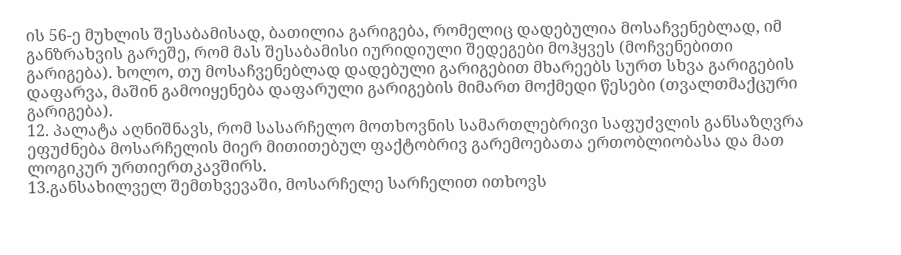ის 56-ე მუხლის შესაბამისად, ბათილია გარიგება, რომელიც დადებულია მოსაჩვენებლად, იმ განზრახვის გარეშე, რომ მას შესაბამისი იურიდიული შედეგები მოჰყვეს (მოჩვენებითი გარიგება). ხოლო, თუ მოსაჩვენებლად დადებული გარიგებით მხარეებს სურთ სხვა გარიგების დაფარვა, მაშინ გამოიყენება დაფარული გარიგების მიმართ მოქმედი წესები (თვალთმაქცური გარიგება).
12. პალატა აღნიშნავს, რომ სასარჩელო მოთხოვნის სამართლებრივი საფუძვლის განსაზღვრა ეფუძნება მოსარჩელის მიერ მითითებულ ფაქტობრივ გარემოებათა ერთობლიობასა და მათ ლოგიკურ ურთიერთკავშირს.
13.განსახილველ შემთხვევაში, მოსარჩელე სარჩელით ითხოვს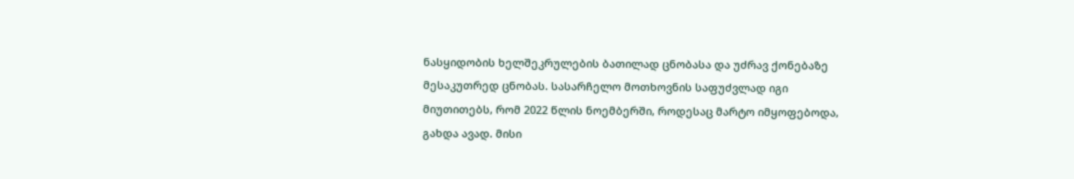ნასყიდობის ხელშეკრულების ბათილად ცნობასა და უძრავ ქონებაზე მესაკუთრედ ცნობას. სასარჩელო მოთხოვნის საფუძვლად იგი მიუთითებს, რომ 2022 წლის ნოემბერში, როდესაც მარტო იმყოფებოდა, გახდა ავად. მისი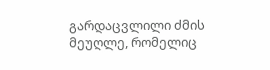გარდაცვლილი ძმის მეუღლე, რომელიც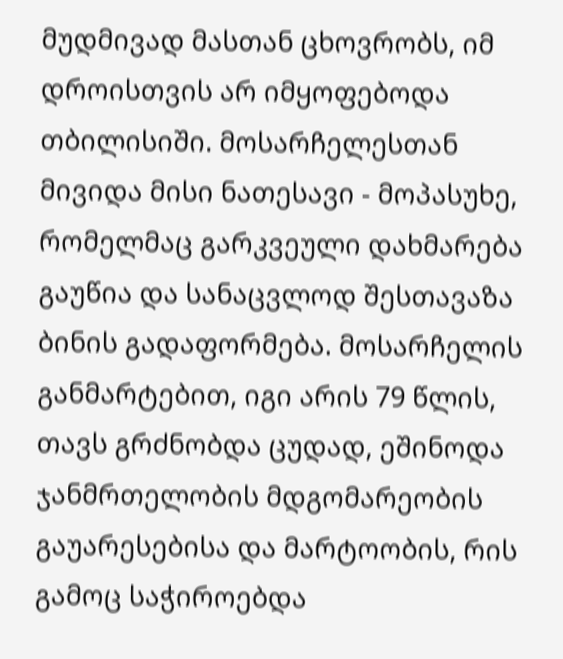მუდმივად მასთან ცხოვრობს, იმ დროისთვის არ იმყოფებოდა თბილისიში. მოსარჩელესთან მივიდა მისი ნათესავი - მოპასუხე, რომელმაც გარკვეული დახმარება გაუწია და სანაცვლოდ შესთავაზა ბინის გადაფორმება. მოსარჩელის განმარტებით, იგი არის 79 წლის, თავს გრძნობდა ცუდად, ეშინოდა ჯანმრთელობის მდგომარეობის გაუარესებისა და მარტოობის, რის გამოც საჭიროებდა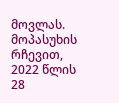მოვლას. მოპასუხის რჩევით, 2022 წლის 28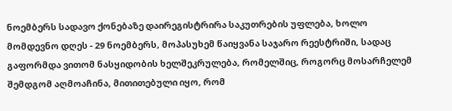ნოემბერს სადავო ქონებაზე დაირეგისტრირა საკუთრების უფლება, ხოლო მომდევნო დღეს - 29 ნოემბერს, მოპასუხემ წაიყვანა საჯარო რეესტრიში, სადაც გაფორმდა ვითომ ნასყიდობის ხელშეკრულება, რომელშიც, როგორც მოსარჩელემ შემდგომ აღმოაჩინა, მითითებული იყო, რომ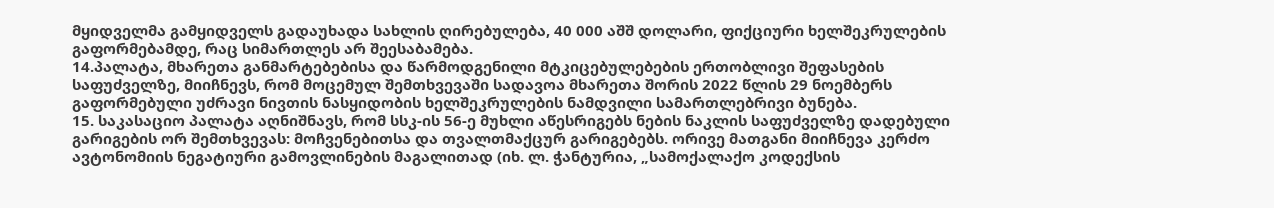მყიდველმა გამყიდველს გადაუხადა სახლის ღირებულება, 40 000 აშშ დოლარი, ფიქციური ხელშეკრულების გაფორმებამდე, რაც სიმართლეს არ შეესაბამება.
14.პალატა, მხარეთა განმარტებებისა და წარმოდგენილი მტკიცებულებების ერთობლივი შეფასების საფუძველზე, მიიჩნევს, რომ მოცემულ შემთხვევაში სადავოა მხარეთა შორის 2022 წლის 29 ნოემბერს გაფორმებული უძრავი ნივთის ნასყიდობის ხელშეკრულების ნამდვილი სამართლებრივი ბუნება.
15. საკასაციო პალატა აღნიშნავს, რომ სსკ-ის 56-ე მუხლი აწესრიგებს ნების ნაკლის საფუძველზე დადებული გარიგების ორ შემთხვევას: მოჩვენებითსა და თვალთმაქცურ გარიგებებს. ორივე მათგანი მიიჩნევა კერძო ავტონომიის ნეგატიური გამოვლინების მაგალითად (იხ. ლ. ჭანტურია, „სამოქალაქო კოდექსის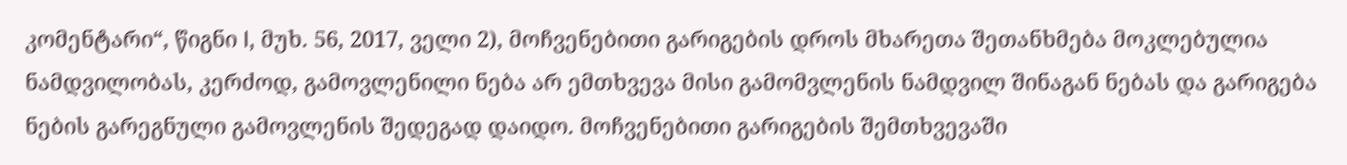კომენტარი“, წიგნი I, მუხ. 56, 2017, ველი 2), მოჩვენებითი გარიგების დროს მხარეთა შეთანხმება მოკლებულია ნამდვილობას, კერძოდ, გამოვლენილი ნება არ ემთხვევა მისი გამომვლენის ნამდვილ შინაგან ნებას და გარიგება ნების გარეგნული გამოვლენის შედეგად დაიდო. მოჩვენებითი გარიგების შემთხვევაში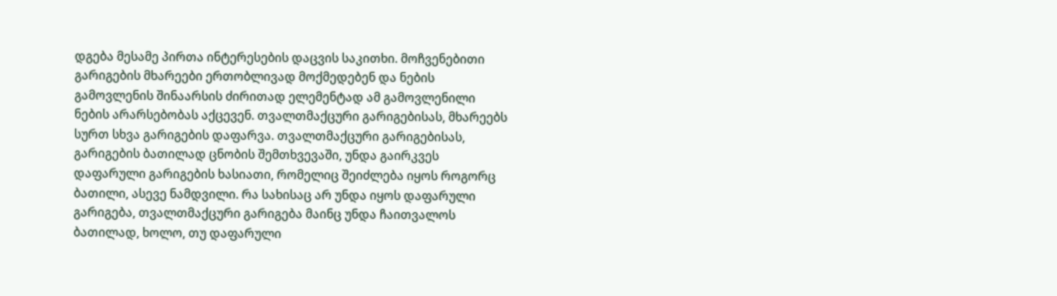დგება მესამე პირთა ინტერესების დაცვის საკითხი. მოჩვენებითი გარიგების მხარეები ერთობლივად მოქმედებენ და ნების გამოვლენის შინაარსის ძირითად ელემენტად ამ გამოვლენილი ნების არარსებობას აქცევენ. თვალთმაქცური გარიგებისას, მხარეებს სურთ სხვა გარიგების დაფარვა. თვალთმაქცური გარიგებისას, გარიგების ბათილად ცნობის შემთხვევაში, უნდა გაირკვეს დაფარული გარიგების ხასიათი, რომელიც შეიძლება იყოს როგორც ბათილი, ასევე ნამდვილი. რა სახისაც არ უნდა იყოს დაფარული გარიგება, თვალთმაქცური გარიგება მაინც უნდა ჩაითვალოს ბათილად, ხოლო, თუ დაფარული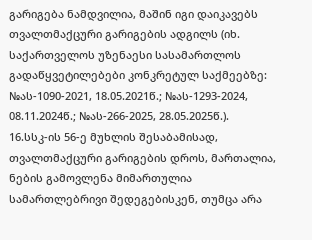გარიგება ნამდვილია, მაშინ იგი დაიკავებს თვალთმაქცური გარიგების ადგილს (იხ. საქართველოს უზენაესი სასამართლოს გადაწყვეტილებები კონკრეტულ საქმეებზე: №ას-1090-2021, 18.05.2021წ.; №ას-1293-2024, 08.11.2024წ.; №ას-266-2025, 28.05.2025წ.).
16.სსკ-ის 56-ე მუხლის შესაბამისად, თვალთმაქცური გარიგების დროს, მართალია, ნების გამოვლენა მიმართულია სამართლებრივი შედეგებისკენ, თუმცა არა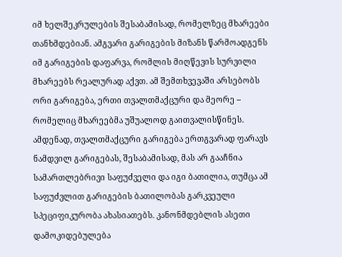იმ ხელშეკრულების შესაბამისად, რომელზეც მხარეები თანხმდებიან. ამგვარი გარიგების მიზანს წარმოადგენს იმ გარიგების დაფარვა, რომლის მიღწევის სურვილი მხარეებს რეალურად აქვთ. ამ შემთხვევაში არსებობს ორი გარიგება, ერთი თვალთმაქცური და მეორე – რომელიც მხარეებმა უშუალოდ გაითვალისწინეს. ამდენად, თვალთმაქცური გარიგება ერთგვარად ფარავს ნამდვილ გარიგებას, შესაბამისად, მას არ გააჩნია სამართლებრივი საფუძველი და იგი ბათილია, თუმცა ამ საფუძვლით გარიგების ბათილობას გარკვეული სპეციფიკურობა ახასიათებს. კანონმდებლის ასეთი დამოკიდებულება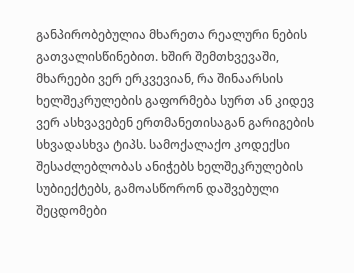განპირობებულია მხარეთა რეალური ნების გათვალისწინებით. ხშირ შემთხვევაში, მხარეები ვერ ერკვევიან, რა შინაარსის ხელშეკრულების გაფორმება სურთ ან კიდევ ვერ ასხვავებენ ერთმანეთისაგან გარიგების სხვადასხვა ტიპს. სამოქალაქო კოდექსი შესაძლებლობას ანიჭებს ხელშეკრულების სუბიექტებს, გამოასწორონ დაშვებული შეცდომები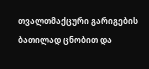თვალთმაქცური გარიგების ბათილად ცნობით და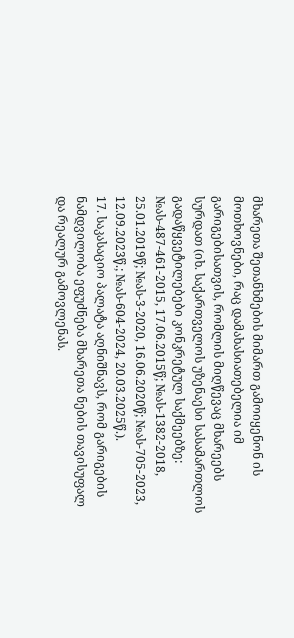მხარეთა შეთანხმების მიმართ გამოიყენონ ის მოთხოვნები, რაც დამახასიათებელია იმ გარიგებისათვის, რომლის მიღწევაც მხარეებს სურდათ (იხ. საქართველოს უზენაესი სასამართლოს გადაწყვეტილებები კონკრეტულ საქმეებზე: №ას-487-461-2015, 17.06.2015წ; №ას-1382-2018, 25.01.2019წ; №ას-3-2020, 16.06.2020წ; №ას-705-2023, 12.09.2023წ.; №ას-604-2024, 20.03.2025წ.).
17. საკასაციო პალატა აღნიშნავს, რომ გარიგების ნამდვილობა ეფუძნება მხარეთა ნების თავისუფალ და რეალურ გამოვლენას.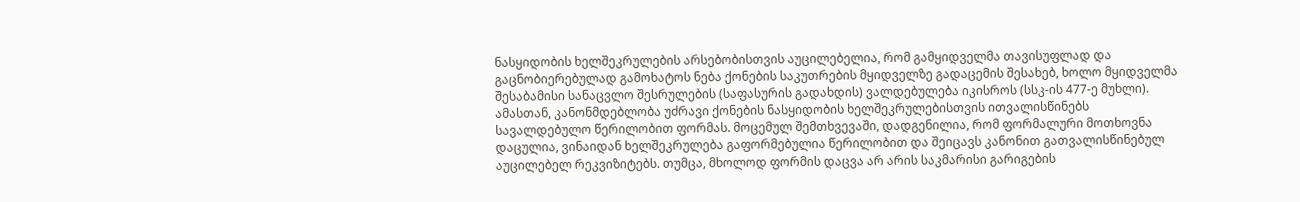ნასყიდობის ხელშეკრულების არსებობისთვის აუცილებელია, რომ გამყიდველმა თავისუფლად და გაცნობიერებულად გამოხატოს ნება ქონების საკუთრების მყიდველზე გადაცემის შესახებ, ხოლო მყიდველმა შესაბამისი სანაცვლო შესრულების (საფასურის გადახდის) ვალდებულება იკისროს (სსკ-ის 477-ე მუხლი). ამასთან, კანონმდებლობა უძრავი ქონების ნასყიდობის ხელშეკრულებისთვის ითვალისწინებს სავალდებულო წერილობით ფორმას. მოცემულ შემთხვევაში, დადგენილია, რომ ფორმალური მოთხოვნა დაცულია, ვინაიდან ხელშეკრულება გაფორმებულია წერილობით და შეიცავს კანონით გათვალისწინებულ აუცილებელ რეკვიზიტებს. თუმცა, მხოლოდ ფორმის დაცვა არ არის საკმარისი გარიგების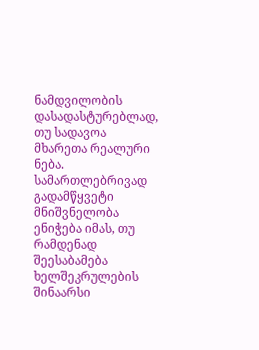ნამდვილობის დასადასტურებლად, თუ სადავოა მხარეთა რეალური ნება. სამართლებრივად გადამწყვეტი მნიშვნელობა ენიჭება იმას, თუ რამდენად შეესაბამება ხელშეკრულების შინაარსი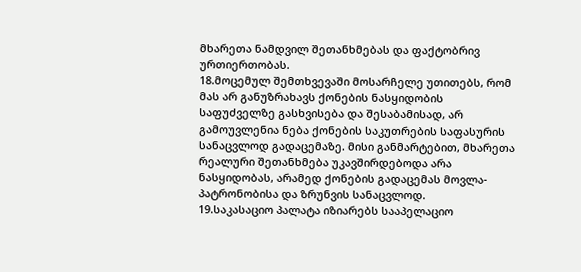მხარეთა ნამდვილ შეთანხმებას და ფაქტობრივ ურთიერთობას.
18.მოცემულ შემთხვევაში მოსარჩელე უთითებს, რომ მას არ განუზრახავს ქონების ნასყიდობის საფუძველზე გასხვისება და შესაბამისად, არ გამოუვლენია ნება ქონების საკუთრების საფასურის სანაცვლოდ გადაცემაზე. მისი განმარტებით, მხარეთა რეალური შეთანხმება უკავშირდებოდა არა ნასყიდობას, არამედ ქონების გადაცემას მოვლა-პატრონობისა და ზრუნვის სანაცვლოდ.
19.საკასაციო პალატა იზიარებს სააპელაციო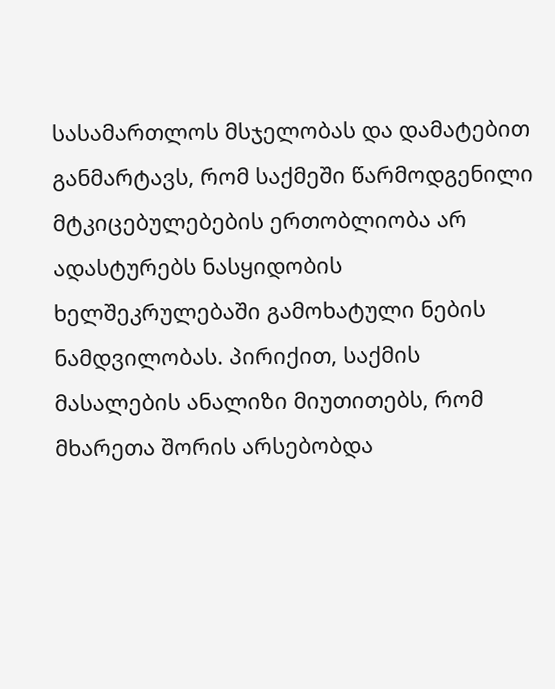სასამართლოს მსჯელობას და დამატებით განმარტავს, რომ საქმეში წარმოდგენილი მტკიცებულებების ერთობლიობა არ ადასტურებს ნასყიდობის ხელშეკრულებაში გამოხატული ნების ნამდვილობას. პირიქით, საქმის მასალების ანალიზი მიუთითებს, რომ მხარეთა შორის არსებობდა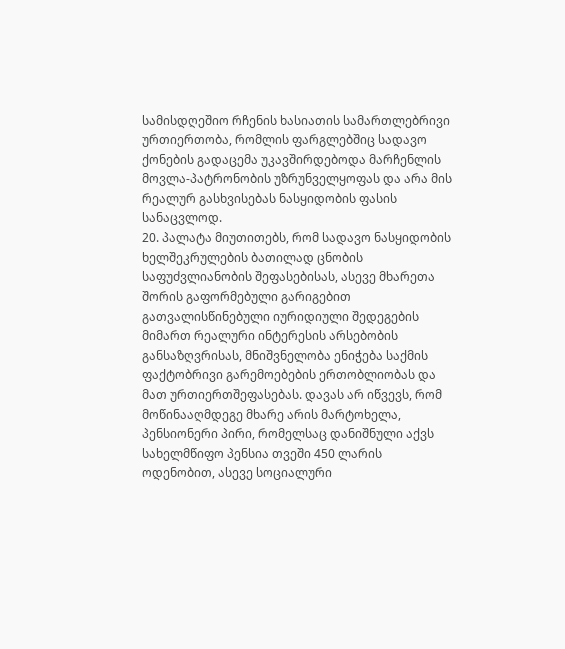სამისდღეშიო რჩენის ხასიათის სამართლებრივი ურთიერთობა, რომლის ფარგლებშიც სადავო ქონების გადაცემა უკავშირდებოდა მარჩენლის მოვლა-პატრონობის უზრუნველყოფას და არა მის რეალურ გასხვისებას ნასყიდობის ფასის სანაცვლოდ.
20. პალატა მიუთითებს, რომ სადავო ნასყიდობის ხელშეკრულების ბათილად ცნობის საფუძვლიანობის შეფასებისას, ასევე მხარეთა შორის გაფორმებული გარიგებით გათვალისწინებული იურიდიული შედეგების მიმართ რეალური ინტერესის არსებობის განსაზღვრისას, მნიშვნელობა ენიჭება საქმის ფაქტობრივი გარემოებების ერთობლიობას და მათ ურთიერთშეფასებას. დავას არ იწვევს, რომ მოწინააღმდეგე მხარე არის მარტოხელა, პენსიონერი პირი, რომელსაც დანიშნული აქვს სახელმწიფო პენსია თვეში 450 ლარის ოდენობით, ასევე სოციალური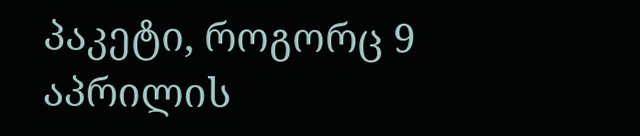პაკეტი, როგორც 9 აპრილის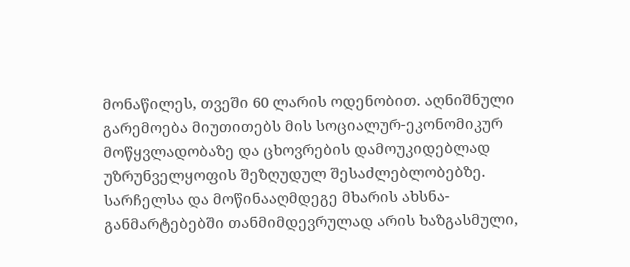მონაწილეს, თვეში 60 ლარის ოდენობით. აღნიშნული გარემოება მიუთითებს მის სოციალურ-ეკონომიკურ მოწყვლადობაზე და ცხოვრების დამოუკიდებლად უზრუნველყოფის შეზღუდულ შესაძლებლობებზე. სარჩელსა და მოწინააღმდეგე მხარის ახსნა-განმარტებებში თანმიმდევრულად არის ხაზგასმული,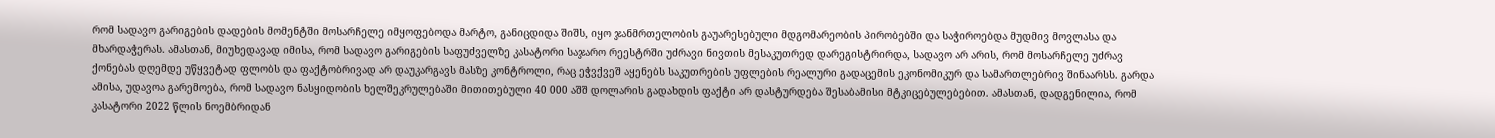რომ სადავო გარიგების დადების მომენტში მოსარჩელე იმყოფებოდა მარტო, განიცდიდა შიშს, იყო ჯანმრთელობის გაუარესებული მდგომარეობის პირობებში და საჭიროებდა მუდმივ მოვლასა და მხარდაჭერას. ამასთან, მიუხედავად იმისა, რომ სადავო გარიგების საფუძველზე კასატორი საჯარო რეესტრში უძრავი ნივთის მესაკუთრედ დარეგისტრირდა, სადავო არ არის, რომ მოსარჩელე უძრავ ქონებას დღემდე უწყვეტად ფლობს და ფაქტობრივად არ დაუკარგავს მასზე კონტროლი, რაც ეჭვქვეშ აყენებს საკუთრების უფლების რეალური გადაცემის ეკონომიკურ და სამართლებრივ შინაარსს. გარდა ამისა, უდავოა გარემოება, რომ სადავო ნასყიდობის ხელშეკრულებაში მითითებული 40 000 აშშ დოლარის გადახდის ფაქტი არ დასტურდება შესაბამისი მტკიცებულებებით. ამასთან, დადგენილია, რომ კასატორი 2022 წლის ნოემბრიდან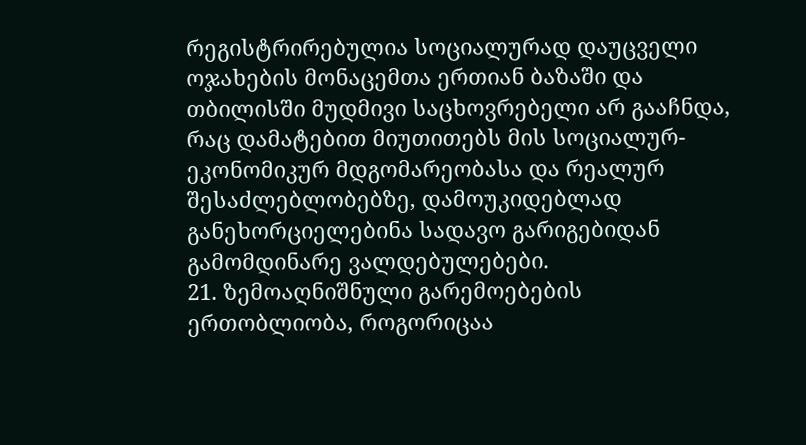რეგისტრირებულია სოციალურად დაუცველი ოჯახების მონაცემთა ერთიან ბაზაში და თბილისში მუდმივი საცხოვრებელი არ გააჩნდა, რაც დამატებით მიუთითებს მის სოციალურ-ეკონომიკურ მდგომარეობასა და რეალურ შესაძლებლობებზე, დამოუკიდებლად განეხორციელებინა სადავო გარიგებიდან გამომდინარე ვალდებულებები.
21. ზემოაღნიშნული გარემოებების ერთობლიობა, როგორიცაა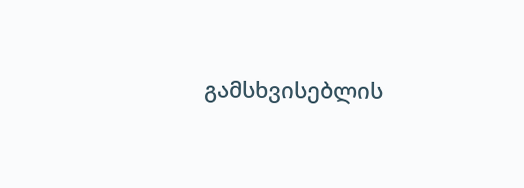გამსხვისებლის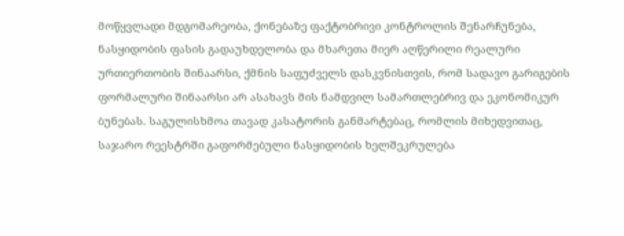მოწყვლადი მდგომარეობა, ქონებაზე ფაქტობრივი კონტროლის შენარჩუნება, ნასყიდობის ფასის გადაუხდელობა და მხარეთა მიერ აღწერილი რეალური ურთიერთობის შინაარსი, ქმნის საფუძველს დასკვნისთვის, რომ სადავო გარიგების ფორმალური შინაარსი არ ასახავს მის ნამდვილ სამართლებრივ და ეკონომიკურ ბუნებას. საგულისხმოა თავად კასატორის განმარტებაც, რომლის მიხედვითაც, საჯარო რეესტრში გაფორმებული ნასყიდობის ხელშეკრულება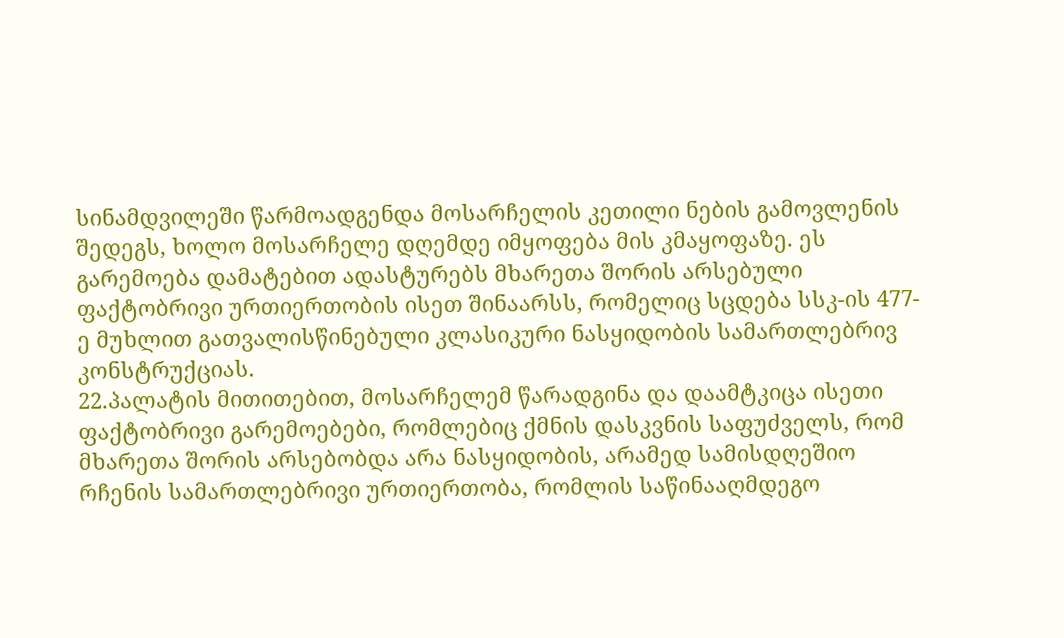სინამდვილეში წარმოადგენდა მოსარჩელის კეთილი ნების გამოვლენის შედეგს, ხოლო მოსარჩელე დღემდე იმყოფება მის კმაყოფაზე. ეს გარემოება დამატებით ადასტურებს მხარეთა შორის არსებული ფაქტობრივი ურთიერთობის ისეთ შინაარსს, რომელიც სცდება სსკ-ის 477-ე მუხლით გათვალისწინებული კლასიკური ნასყიდობის სამართლებრივ კონსტრუქციას.
22.პალატის მითითებით, მოსარჩელემ წარადგინა და დაამტკიცა ისეთი ფაქტობრივი გარემოებები, რომლებიც ქმნის დასკვნის საფუძველს, რომ მხარეთა შორის არსებობდა არა ნასყიდობის, არამედ სამისდღეშიო რჩენის სამართლებრივი ურთიერთობა, რომლის საწინააღმდეგო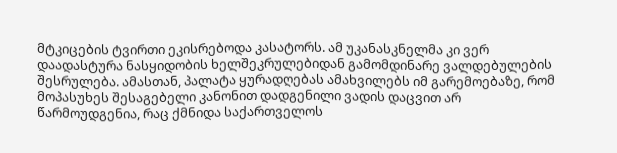მტკიცების ტვირთი ეკისრებოდა კასატორს. ამ უკანასკნელმა კი ვერ დაადასტურა ნასყიდობის ხელშეკრულებიდან გამომდინარე ვალდებულების შესრულება. ამასთან, პალატა ყურადღებას ამახვილებს იმ გარემოებაზე, რომ მოპასუხეს შესაგებელი კანონით დადგენილი ვადის დაცვით არ წარმოუდგენია, რაც ქმნიდა საქართველოს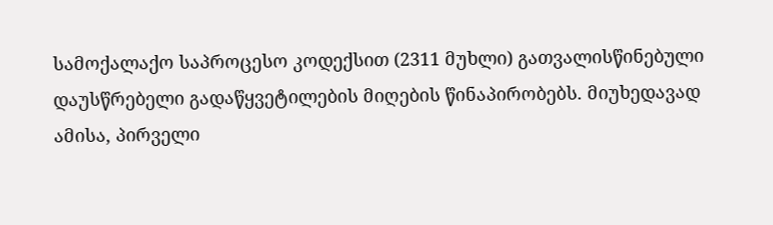სამოქალაქო საპროცესო კოდექსით (2311 მუხლი) გათვალისწინებული დაუსწრებელი გადაწყვეტილების მიღების წინაპირობებს. მიუხედავად ამისა, პირველი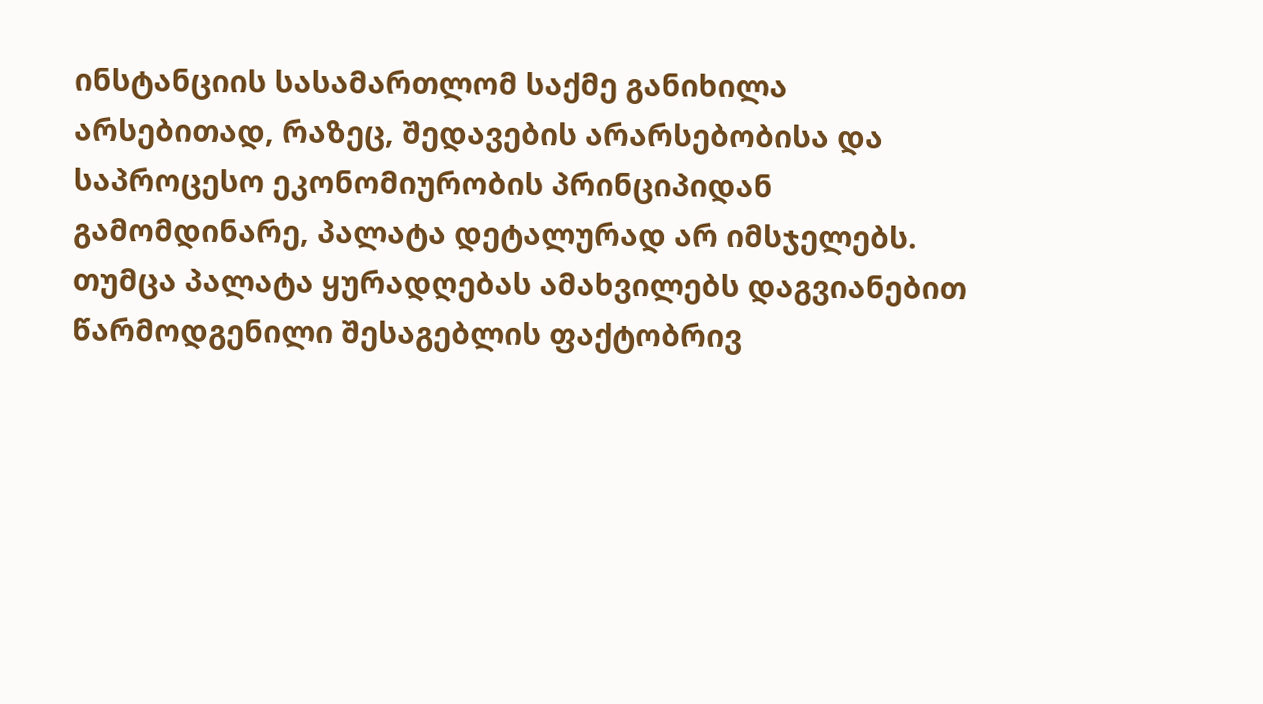ინსტანციის სასამართლომ საქმე განიხილა არსებითად, რაზეც, შედავების არარსებობისა და საპროცესო ეკონომიურობის პრინციპიდან გამომდინარე, პალატა დეტალურად არ იმსჯელებს. თუმცა პალატა ყურადღებას ამახვილებს დაგვიანებით წარმოდგენილი შესაგებლის ფაქტობრივ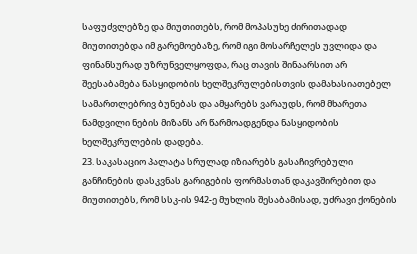საფუძვლებზე და მიუთითებს, რომ მოპასუხე ძირითადად მიუთითებდა იმ გარემოებაზე, რომ იგი მოსარჩელეს უვლიდა და ფინანსურად უზრუნველყოფდა, რაც თავის შინაარსით არ შეესაბამება ნასყიდობის ხელშეკრულებისთვის დამახასიათებელ სამართლებრივ ბუნებას და ამყარებს ვარაუდს, რომ მხარეთა ნამდვილი ნების მიზანს არ წარმოადგენდა ნასყიდობის ხელშეკრულების დადება.
23. საკასაციო პალატა სრულად იზიარებს გასაჩივრებული განჩინების დასკვნას გარიგების ფორმასთან დაკავშირებით და მიუთითებს, რომ სსკ-ის 942-ე მუხლის შესაბამისად, უძრავი ქონების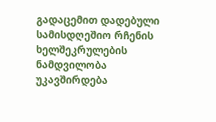გადაცემით დადებული სამისდღეშიო რჩენის ხელშეკრულების ნამდვილობა უკავშირდება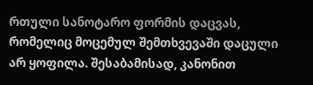რთული სანოტარო ფორმის დაცვას, რომელიც მოცემულ შემთხვევაში დაცული არ ყოფილა. შესაბამისად, კანონით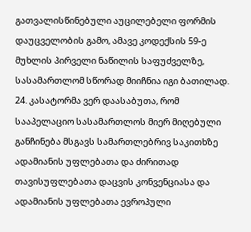გათვალისწინებული აუცილებელი ფორმის დაუცველობის გამო, ამავე კოდექსის 59-ე მუხლის პირველი ნაწილის საფუძველზე, სასამართლომ სწორად მიიჩნია იგი ბათილად.
24. კასატორმა ვერ დაასაბუთა, რომ სააპელაციო სასამართლოს მიერ მიღებული განჩინება მსგავს სამართლებრივ საკითხზე ადამიანის უფლებათა და ძირითად თავისუფლებათა დაცვის კონვენციასა და ადამიანის უფლებათა ევროპული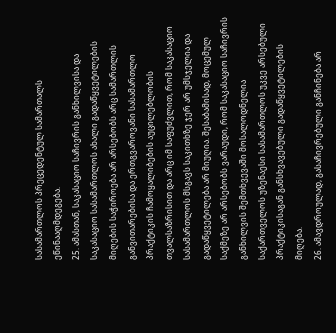სასამართლოს პრეცედენტულ სამართალს ეწინააღმდეგება.
25. ამასთან, საკასაციო საჩივრის განხილვისა და საკასაციო სასამართლოს ახალი გადაწყვეტილების მიღების საჭიროება არ არსებობს არც სამართლის განვითარებისა და ერთგვაროვანი სასამართლო პრაქტიკის ჩამოყალიბების აუცილებლობის თვალსაზრისით და არც იმ საფუძვლით, რომ საკასაციო სასამართლოს მსგავს საკითხზე ჯერ არ უმსჯელია და გადაწყვეტილება არ მიუღია. შესაბამისად, მოცემულ საქმეზე არ არსებობს ვარაუდი, რომ საკასაციო საჩივრის განხილვის შემთხვევაში მოსალოდნელია საქართველოს უზენაესი სასამართლოს უკვე არსებული პრაქტიკისაგან განსხვავებული გადაწყვეტილების მიღება.
26. ამავდროულად, გასაჩივრებული განჩინება არ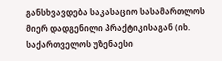განსხვავდება საკასაციო სასამართლოს მიერ დადგენილი პრაქტიკისაგან (იხ. საქართველოს უზენაესი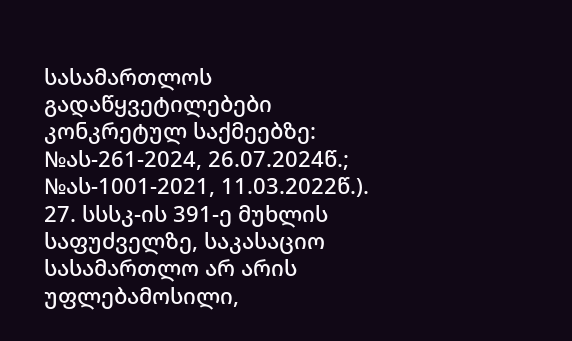სასამართლოს გადაწყვეტილებები კონკრეტულ საქმეებზე: №ას-261-2024, 26.07.2024წ.; №ას-1001-2021, 11.03.2022წ.).
27. სსსკ-ის 391-ე მუხლის საფუძველზე, საკასაციო სასამართლო არ არის უფლებამოსილი,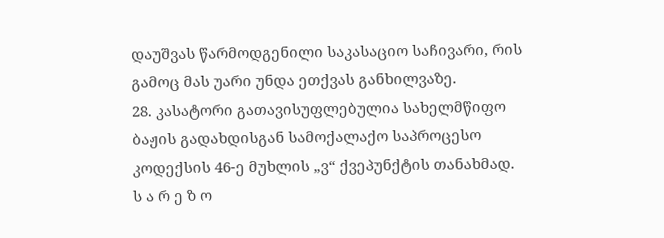დაუშვას წარმოდგენილი საკასაციო საჩივარი, რის გამოც მას უარი უნდა ეთქვას განხილვაზე.
28. კასატორი გათავისუფლებულია სახელმწიფო ბაჟის გადახდისგან სამოქალაქო საპროცესო კოდექსის 46-ე მუხლის „ვ“ ქვეპუნქტის თანახმად.
ს ა რ ე ზ ო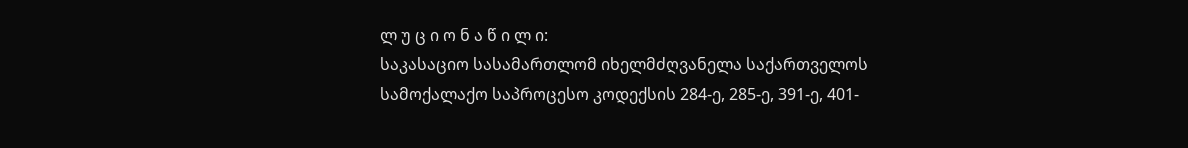ლ უ ც ი ო ნ ა წ ი ლ ი:
საკასაციო სასამართლომ იხელმძღვანელა საქართველოს სამოქალაქო საპროცესო კოდექსის 284-ე, 285-ე, 391-ე, 401-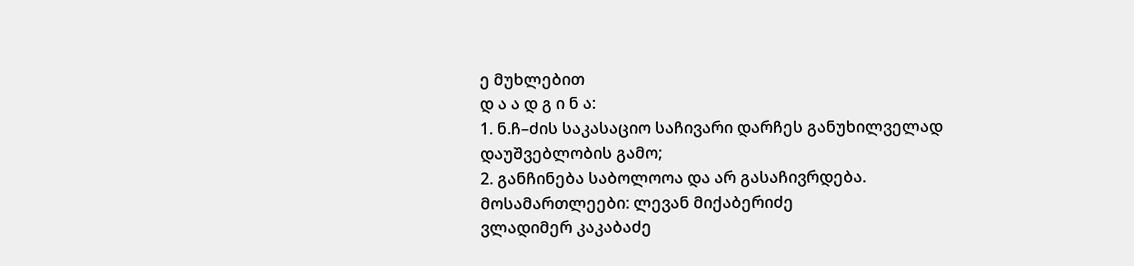ე მუხლებით
დ ა ა დ გ ი ნ ა:
1. ნ.ჩ–ძის საკასაციო საჩივარი დარჩეს განუხილველად დაუშვებლობის გამო;
2. განჩინება საბოლოოა და არ გასაჩივრდება.
მოსამართლეები: ლევან მიქაბერიძე
ვლადიმერ კაკაბაძე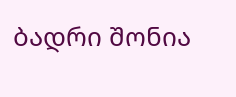ბადრი შონია